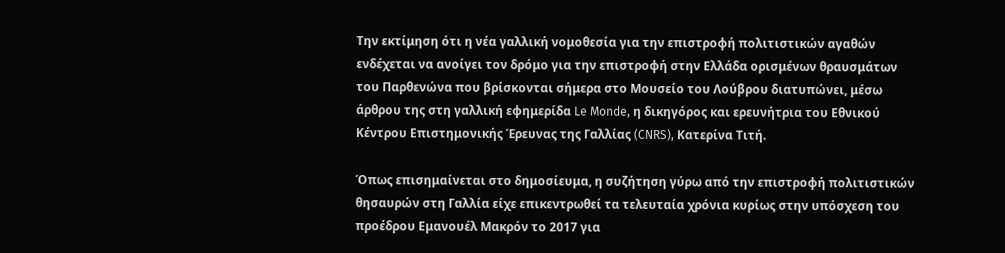Την εκτίμηση ότι η νέα γαλλική νομοθεσία για την επιστροφή πολιτιστικών αγαθών ενδέχεται να ανοίγει τον δρόμο για την επιστροφή στην Ελλάδα ορισμένων θραυσμάτων του Παρθενώνα που βρίσκονται σήμερα στο Μουσείο του Λούβρου διατυπώνει, μέσω άρθρου της στη γαλλική εφημερίδα Le Monde, η δικηγόρος και ερευνήτρια του Εθνικού Κέντρου Επιστημονικής Έρευνας της Γαλλίας (CNRS), Κατερίνα Τιτή.

Όπως επισημαίνεται στο δημοσίευμα, η συζήτηση γύρω από την επιστροφή πολιτιστικών θησαυρών στη Γαλλία είχε επικεντρωθεί τα τελευταία χρόνια κυρίως στην υπόσχεση του προέδρου Εμανουέλ Μακρόν το 2017 για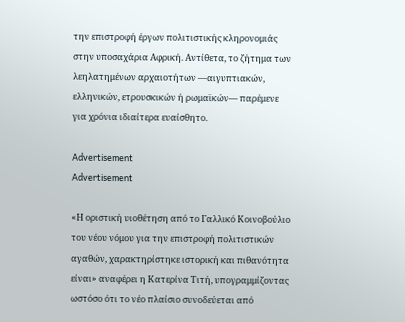την επιστροφή έργων πολιτιστικής κληρονομιάς στην υποσαχάρια Αφρική. Αντίθετα, το ζήτημα των λεηλατημένων αρχαιοτήτων —αιγυπτιακών, ελληνικών, ετρουσκικών ή ρωμαϊκών— παρέμενε για χρόνια ιδιαίτερα ευαίσθητο.

Advertisement
Advertisement

«Η οριστική υιοθέτηση από το Γαλλικό Κοινοβούλιο του νέου νόμου για την επιστροφή πολιτιστικών αγαθών, χαρακτηρίστηκε ιστορική και πιθανότητα είναι» αναφέρει η Κατερίνα Τιτή, υπογραμμίζοντας ωστόσο ότι το νέο πλαίσιο συνοδεύεται από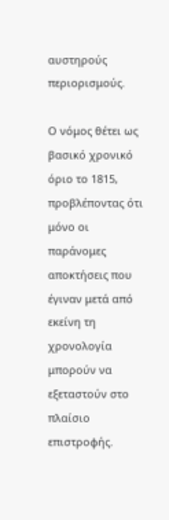αυστηρούς περιορισμούς.

Ο νόμος θέτει ως βασικό χρονικό όριο το 1815, προβλέποντας ότι μόνο οι παράνομες αποκτήσεις που έγιναν μετά από εκείνη τη χρονολογία μπορούν να εξεταστούν στο πλαίσιο επιστροφής.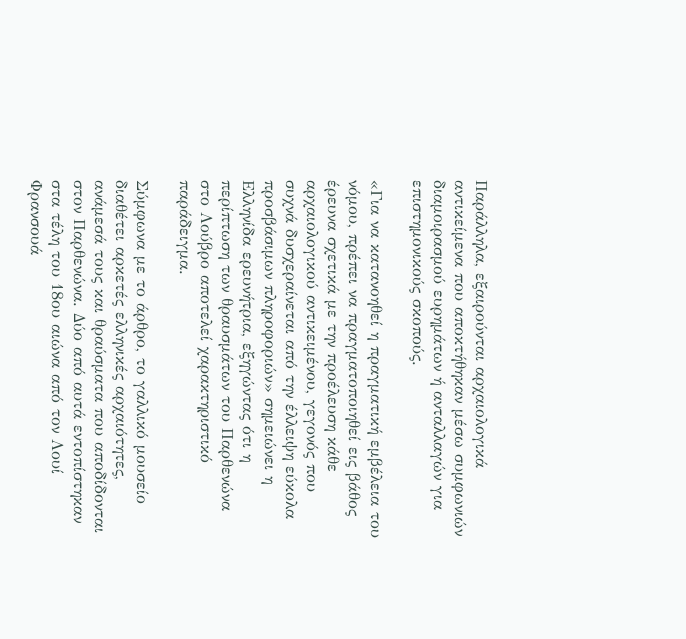Παράλληλα, εξαιρούνται αρχαιολογικά αντικείμενα που αποκτήθηκαν μέσω συμφωνιών διαμοιρασμού ευρημάτων ή ανταλλαγών για επιστημονικούς σκοπούς.

«Για να κατανοηθεί η πραγματική εμβέλεια του νόμου, πρέπει να πραγματοποιηθεί εις βάθος έρευνα σχετικά με την προέλευση κάθε αρχαιολογικού αντικειμένου, γεγονός που συχνά δυσχεραίνεται από την έλλειψη εύκολα προσβάσιμων πληροφοριών» σημειώνει η Ελληνίδα ερευνήτρια, εξηγώντας ότι η περίπτωση των θραυσμάτων του Παρθενώνα στο Λούβρο αποτελεί χαρακτηριστικό παράδειγμα.

Σύμφωνα με το άρθρο, το γαλλικό μουσείο διαθέτει αρκετές ελληνικές αρχαιότητες, ανάμεσά τους και θραύσματα που αποδίδονται στον Παρθενώνα. Δύο από αυτά εντοπίστηκαν στα τέλη του 18ου αιώνα από τον Λουί Φρανσουά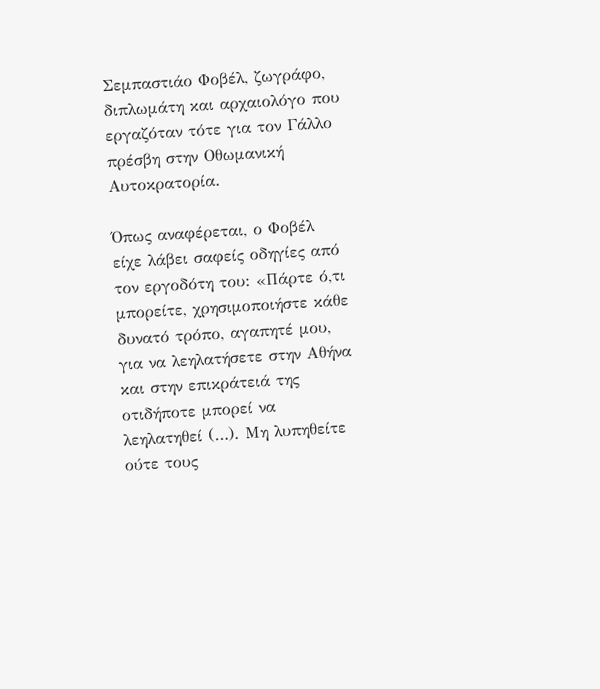Σεμπαστιάο Φοβέλ, ζωγράφο, διπλωμάτη και αρχαιολόγο που εργαζόταν τότε για τον Γάλλο πρέσβη στην Οθωμανική Αυτοκρατορία.

Όπως αναφέρεται, ο Φοβέλ είχε λάβει σαφείς οδηγίες από τον εργοδότη του: «Πάρτε ό,τι μπορείτε, χρησιμοποιήστε κάθε δυνατό τρόπο, αγαπητέ μου, για να λεηλατήσετε στην Αθήνα και στην επικράτειά της οτιδήποτε μπορεί να λεηλατηθεί (…). Μη λυπηθείτε ούτε τους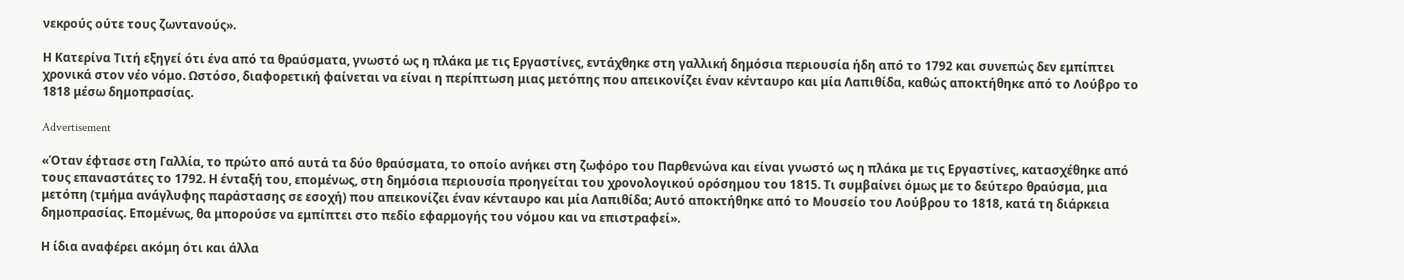νεκρούς ούτε τους ζωντανούς».

Η Κατερίνα Τιτή εξηγεί ότι ένα από τα θραύσματα, γνωστό ως η πλάκα με τις Εργαστίνες, εντάχθηκε στη γαλλική δημόσια περιουσία ήδη από το 1792 και συνεπώς δεν εμπίπτει χρονικά στον νέο νόμο. Ωστόσο, διαφορετική φαίνεται να είναι η περίπτωση μιας μετόπης που απεικονίζει έναν κένταυρο και μία Λαπιθίδα, καθώς αποκτήθηκε από το Λούβρο το 1818 μέσω δημοπρασίας.

Advertisement

«Όταν έφτασε στη Γαλλία, το πρώτο από αυτά τα δύο θραύσματα, το οποίο ανήκει στη ζωφόρο του Παρθενώνα και είναι γνωστό ως η πλάκα με τις Εργαστίνες, κατασχέθηκε από τους επαναστάτες το 1792. Η ένταξή του, επομένως, στη δημόσια περιουσία προηγείται του χρονολογικού ορόσημου του 1815. Τι συμβαίνει όμως με το δεύτερο θραύσμα, μια μετόπη (τμήμα ανάγλυφης παράστασης σε εσοχή) που απεικονίζει έναν κένταυρο και μία Λαπιθίδα; Αυτό αποκτήθηκε από το Μουσείο του Λούβρου το 1818, κατά τη διάρκεια δημοπρασίας. Επομένως, θα μπορούσε να εμπίπτει στο πεδίο εφαρμογής του νόμου και να επιστραφεί».

Η ίδια αναφέρει ακόμη ότι και άλλα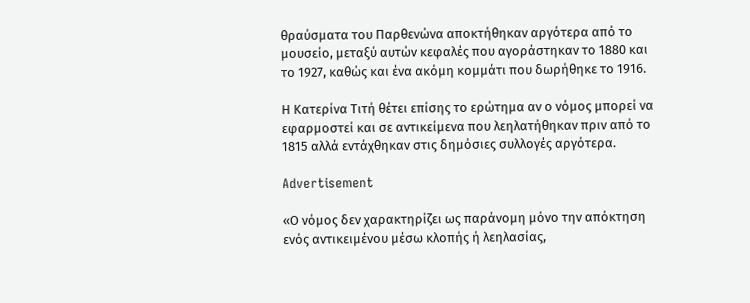θραύσματα του Παρθενώνα αποκτήθηκαν αργότερα από το μουσείο, μεταξύ αυτών κεφαλές που αγοράστηκαν το 1880 και το 1927, καθώς και ένα ακόμη κομμάτι που δωρήθηκε το 1916.

Η Κατερίνα Τιτή θέτει επίσης το ερώτημα αν ο νόμος μπορεί να εφαρμοστεί και σε αντικείμενα που λεηλατήθηκαν πριν από το 1815 αλλά εντάχθηκαν στις δημόσιες συλλογές αργότερα.

Advertisement

«Ο νόμος δεν χαρακτηρίζει ως παράνομη μόνο την απόκτηση ενός αντικειμένου μέσω κλοπής ή λεηλασίας,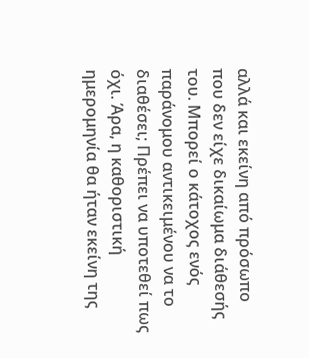αλλά και εκείνη από πρόσωπο που δεν είχε δικαίωμα διάθεσής του. Μπορεί ο κάτοχος ενός παράνομου αντικειμένου να το διαθέσει; Πρέπει να υποτεθεί πως όχι. Άρα, η καθοριστική ημερομηνία θα ήταν εκείνη της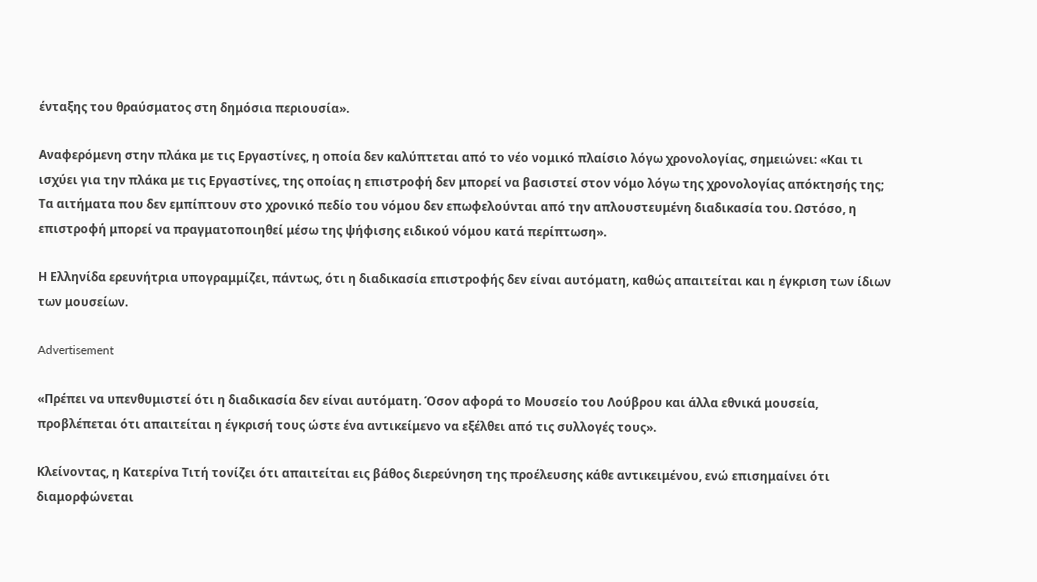ένταξης του θραύσματος στη δημόσια περιουσία».

Αναφερόμενη στην πλάκα με τις Εργαστίνες, η οποία δεν καλύπτεται από το νέο νομικό πλαίσιο λόγω χρονολογίας, σημειώνει: «Και τι ισχύει για την πλάκα με τις Εργαστίνες, της οποίας η επιστροφή δεν μπορεί να βασιστεί στον νόμο λόγω της χρονολογίας απόκτησής της; Τα αιτήματα που δεν εμπίπτουν στο χρονικό πεδίο του νόμου δεν επωφελούνται από την απλουστευμένη διαδικασία του. Ωστόσο, η επιστροφή μπορεί να πραγματοποιηθεί μέσω της ψήφισης ειδικού νόμου κατά περίπτωση».

Η Ελληνίδα ερευνήτρια υπογραμμίζει, πάντως, ότι η διαδικασία επιστροφής δεν είναι αυτόματη, καθώς απαιτείται και η έγκριση των ίδιων των μουσείων.

Advertisement

«Πρέπει να υπενθυμιστεί ότι η διαδικασία δεν είναι αυτόματη. Όσον αφορά το Μουσείο του Λούβρου και άλλα εθνικά μουσεία, προβλέπεται ότι απαιτείται η έγκρισή τους ώστε ένα αντικείμενο να εξέλθει από τις συλλογές τους».

Κλείνοντας, η Κατερίνα Τιτή τονίζει ότι απαιτείται εις βάθος διερεύνηση της προέλευσης κάθε αντικειμένου, ενώ επισημαίνει ότι διαμορφώνεται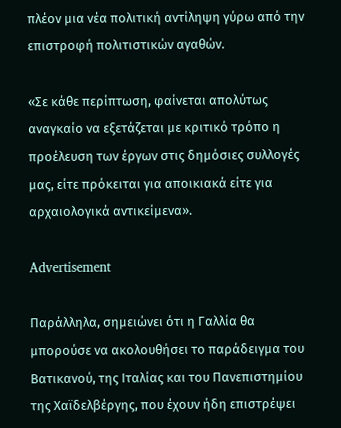πλέον μια νέα πολιτική αντίληψη γύρω από την επιστροφή πολιτιστικών αγαθών.

«Σε κάθε περίπτωση, φαίνεται απολύτως αναγκαίο να εξετάζεται με κριτικό τρόπο η προέλευση των έργων στις δημόσιες συλλογές μας, είτε πρόκειται για αποικιακά είτε για αρχαιολογικά αντικείμενα».

Advertisement

Παράλληλα, σημειώνει ότι η Γαλλία θα μπορούσε να ακολουθήσει το παράδειγμα του Βατικανού, της Ιταλίας και του Πανεπιστημίου της Χαϊδελβέργης, που έχουν ήδη επιστρέψει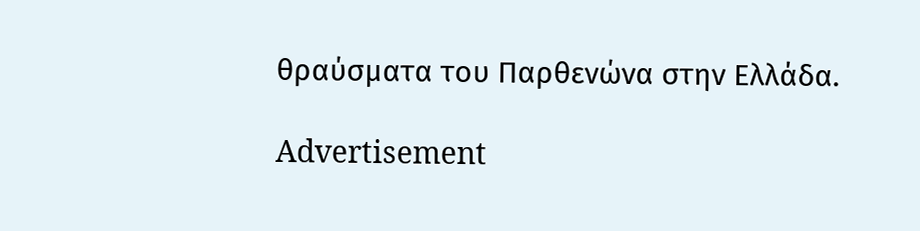θραύσματα του Παρθενώνα στην Ελλάδα.

Advertisement